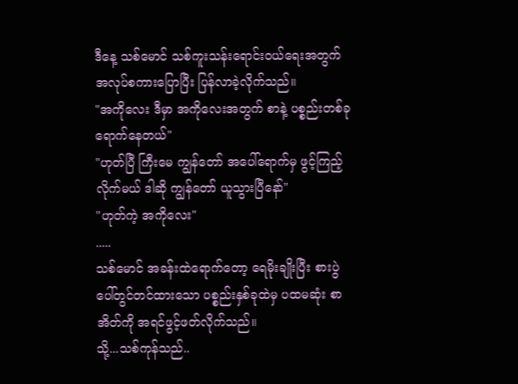ဒီနေ့ သစ်မောင် သစ်ကူးသန်းရောင်းဝယ်ရေးအတွက် အလုပ်စကားပြောပြီး ပြန်လာခဲ့လိုက်သည်။
"အကိုလေး ဒီမှာ အကိုလေးအတွက် စာနဲ့ ပစ္စည်းတစ်ခုရောက်နေတယ်"
"ဟုတ်ပြီ ကြီးမေ ကျွန်တော် အပေါ်ရောက်မှ ဖွင့်ကြည့်လိုက်မယ် ဒါဆို ကျွန်တော် ယူသွားပြီနော်"
"ဟုတ်ကဲ့ အကိုလေး"
.....
သစ်မောင် အခန်းထဲရောက်တော့ ရေမိုးချိုးပြီး စားပွဲပေါ်တွင်တင်ထားသော ပစ္စည်းနှစ်ခုထဲမှ ပထမဆုံး စာအိတ်ကို အရင်ဖွင့်ဖတ်လိုက်သည်။
သို့...သစ်ကုန်သည်..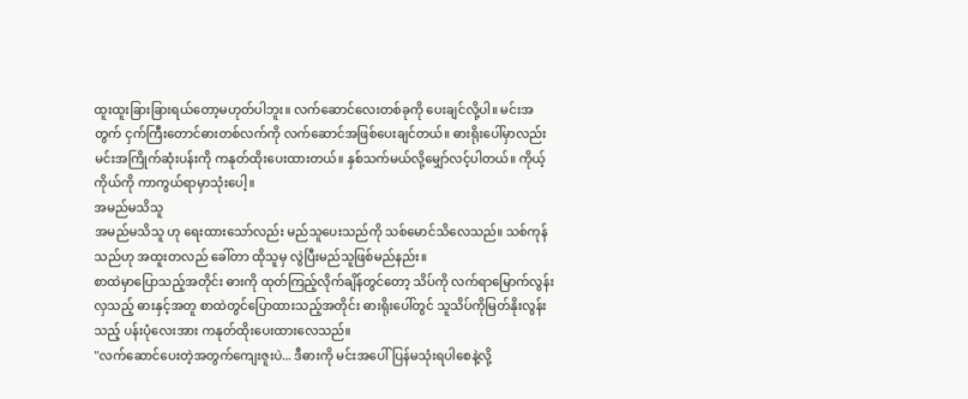ထူးထူးခြားခြားရယ်တော့မဟုတ်ပါဘူး။ လက်ဆောင်လေးတစ်ခုကို ပေးချင်လို့ပါ။ မင်းအတွက် ငှက်ကြီးတောင်ဓားတစ်လက်ကို လက်ဆောင်အဖြစ်ပေးချင်တယ်။ ဓားရိုးပေါ်မှာလည်း မင်းအကြိုက်ဆုံးပန်းကို ကနုတ်ထိုးပေးထားတယ်။ နှစ်သက်မယ်လို့မျှော်လင့်ပါတယ်။ ကိုယ့်ကိုယ်ကို ကာကွယ်ရာမှာသုံးပေါ့။
အမည်မသိသူ
အမည်မသိသူ ဟု ရေးထားသော်လည်း မည်သူပေးသည်ကို သစ်မောင်သိလေသည်။ သစ်ကုန်သည်ဟု အထူးတလည် ခေါ်တာ ထိုသူမှ လွဲပြီးမည်သူဖြစ်မည်နည်း။
စာထဲမှာပြောသည့်အတိုင်း ဓားကို ထုတ်ကြည့်လိုက်ချိန်တွင်တော့ သိပ်ကို လက်ရာမြောက်လွန်းလှသည့် ဓားနှင့်အတူ စာထဲတွင်ပြောထားသည့်အတိုင်း ဓားရိုးပေါ်တွင် သူသိပ်ကိုမြတ်နိုးလွန်းသည့် ပန်းပုံလေးအား ကနုတ်ထိုးပေးထားလေသည်။
"လက်ဆောင်ပေးတဲ့အတွက်ကျေးဇူးပဲ... ဒီဓားကို မင်းအပေါ်ပြန်မသုံးရပါစေနဲ့လို့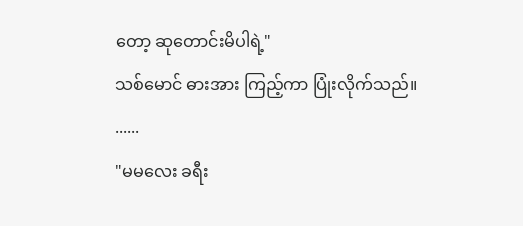တော့ ဆုတောင်းမိပါရဲ့"
သစ်မောင် ဓားအား ကြည့်ကာ ပြုံးလိုက်သည်။
......
"မမလေး ခရီး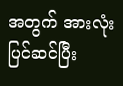အတွက် အားလုံးပြင်ဆင်ပြီး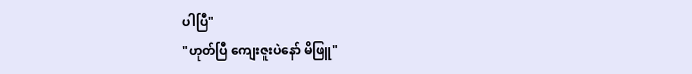ပါပြီ"
"ဟုတ်ပြီ ကျေးဇူးပဲနော် မိဖြူ"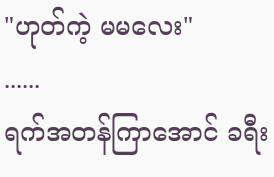"ဟုတ်ကဲ့ မမလေး"
......
ရက်အတန်ကြာအောင် ခရီး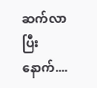ဆက်လာပြီးနောက်....